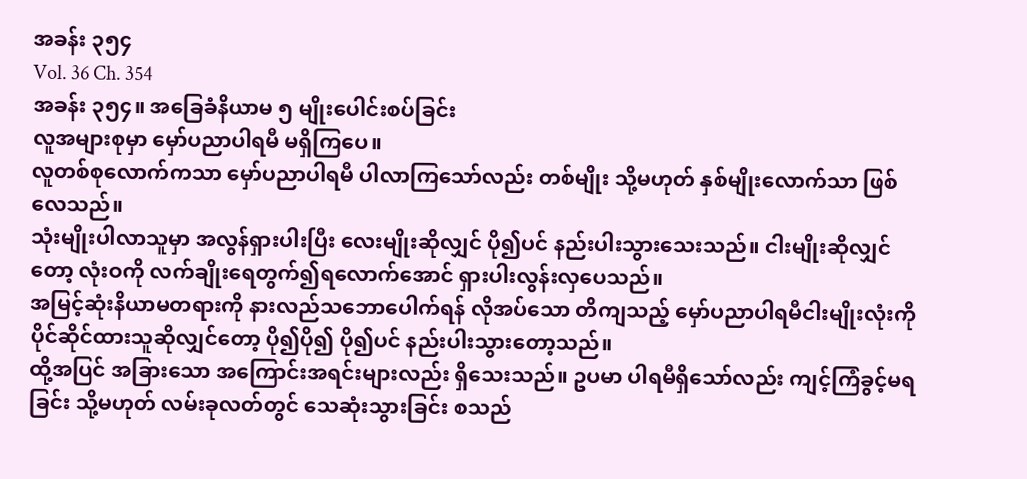အခန်း ၃၅၄
Vol. 36 Ch. 354
အခန်း ၃၅၄။ အခြေခံနိယာမ ၅ မျိုးပေါင်းစပ်ခြင်း
လူအများစုမှာ မှော်ပညာပါရမီ မရှိကြပေ။
လူတစ်စုလောက်ကသာ မှော်ပညာပါရမီ ပါလာကြသော်လည်း တစ်မျိုး သို့မဟုတ် နှစ်မျိုးလောက်သာ ဖြစ်လေသည်။
သုံးမျိုးပါလာသူမှာ အလွန်ရှားပါးပြီး လေးမျိုးဆိုလျှင် ပို၍ပင် နည်းပါးသွားသေးသည်။ ငါးမျိုးဆိုလျှင်တော့ လုံးဝကို လက်ချိုးရေတွက်၍ရလောက်အောင် ရှားပါးလွန်းလှပေသည်။
အမြင့်ဆုံးနိယာမတရားကို နားလည်သဘောပေါက်ရန် လိုအပ်သော တိကျသည့် မှော်ပညာပါရမီငါးမျိုးလုံးကို ပိုင်ဆိုင်ထားသူဆိုလျှင်တော့ ပို၍ပို၍ ပို၍ပင် နည်းပါးသွားတော့သည်။
ထို့အပြင် အခြားသော အကြောင်းအရင်းများလည်း ရှိသေးသည်။ ဥပမာ ပါရမီရှိသော်လည်း ကျင့်ကြံခွင့်မရခြင်း သို့မဟုတ် လမ်းခုလတ်တွင် သေဆုံးသွားခြင်း စသည်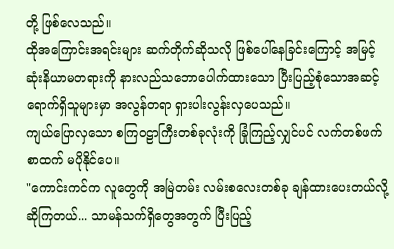တို့ ဖြစ်လေသည်။
ထိုအကြောင်းအရင်းများ ဆက်တိုက်ဆိုသလို ဖြစ်ပေါ်နေခြင်းကြောင့် အမြင့်ဆုံးနိယာမတရားကို နားလည်သဘောပေါက်ထားသော ပြီးပြည့်စုံသောအဆင့် ရောက်ရှိသူများမှာ အလွန်တရာ ရှားပါးလွန်းလှပေသည်။
ကျယ်ပြောလှသော စကြဝဠာကြီးတစ်ခုလုံးကို ခြုံကြည့်လျှင်ပင် လက်တစ်ဖက်စာထက် မပိုနိုင်ပေ။
"ကောင်းကင်က လူတွေကို အမြဲတမ်း လမ်းစလေးတစ်ခု ချန်ထားပေးတယ်လို့ ဆိုကြတယ်... သာမန်သက်ရှိတွေအတွက် ပြီးပြည့်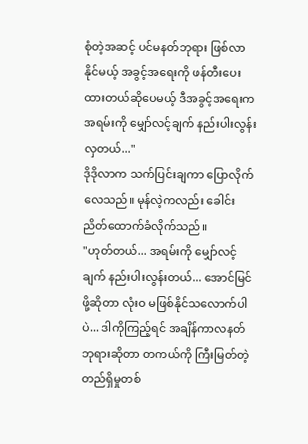စုံတဲ့အဆင့် ပင်မနတ်ဘုရား ဖြစ်လာနိုင်မယ့် အခွင့်အရေးကို ဖန်တီးပေးထားတယ်ဆိုပေမယ့် ဒီအခွင့်အရေးက အရမ်းကို မျှော်လင့်ချက် နည်းပါးလွန်းလှတယ်..."
ဒိုဒိုလာက သက်ပြင်းချကာ ပြောလိုက်လေသည်။ မုန်လဲ့ကလည်း ခေါင်းညိတ်ထောက်ခံလိုက်သည်။
"ဟုတ်တယ်... အရမ်းကို မျှော်လင့်ချက် နည်းပါးလွန်းတယ်... အောင်မြင်ဖို့ဆိုတာ လုံးဝ မဖြစ်နိုင်သလောက်ပါပဲ... ဒါကိုကြည့်ရင် အချိန်ကာလနတ်ဘုရားဆိုတာ တကယ်ကို ကြီးမြတ်တဲ့ တည်ရှိမှုတစ်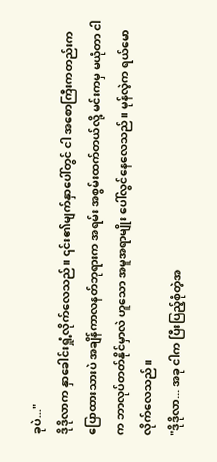ခုပဲ..."
ဒိုဒိုလာက နှာခေါင်းရှုံ့လိုက်လေသည်။ ၎င်း၏မျက်နှာပေါ်တွင် ငါ အစောကြီးကတည်းက ပြောထားသားပဲ အချိန်ကာလနတ်ဘုရားက အရမ်း အစွမ်းထက်တယ်လို့ မင်းကမှ မယုံတာ ငါက ဘာလုပ်တတ်နိုင်မှာလဲ ဟူသော အမူအရာမျိုး ပေါ်လွင်နေလေသည်။ မုန်လဲ့က ရယ်မောလိုက်လေသည်။
"ဒိုဒိုလာ... အခု ငါက ပြီးပြည့်စုံတဲ့အ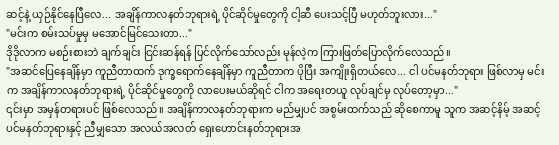ဆင့်နဲ့ ယှဉ်နိုင်နေပြီလေ... အချိန်ကာလနတ်ဘုရားရဲ့ ပိုင်ဆိုင်မှုတွေကို ငါ့ဆီ ပေးသင့်ပြီ မဟုတ်ဘူးလား..."
"မင်းက စမ်းသပ်မှုမှ မအောင်မြင်သေးတာ..."
ဒိုဒိုလာက မစဉ်းစားဘဲ ချက်ချင်း ငြင်းဆန်ရန် ပြင်လိုက်သော်လည်း မုန်လဲ့က ကြားဖြတ်ပြောလိုက်လေသည်။
"အဆင်ပြေနေချိန်မှာ ကူညီတာထက် ဒုက္ခရောက်နေချိန်မှာ ကူညီတာက ပိုပြီး အကျိုးရှိတယ်လေ... ငါ ပင်မနတ်ဘုရား ဖြစ်လာမှ မင်းက အချိန်ကာလနတ်ဘုရားရဲ့ ပိုင်ဆိုင်မှုတွေကို လာပေးမယ်ဆိုရင် ငါက အရေးတယူ လုပ်ချင်မှ လုပ်တော့မှာ..."
၎င်းမှာ အမှန်တရားပင် ဖြစ်လေသည်။ အချိန်ကာလနတ်ဘုရားက မည်မျှပင် အစွမ်းထက်သည် ဆိုစေကာမူ သူက အဆင့်နိမ့် အဆင့် ပင်မနတ်ဘုရားနှင့် ညီမျှသော အလယ်အလတ် ရှေးဟောင်းနတ်ဘုရားအ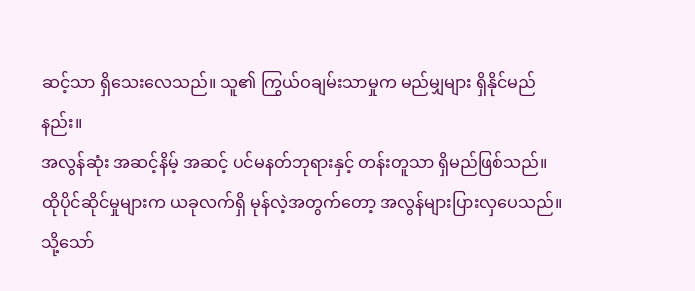ဆင့်သာ ရှိသေးလေသည်။ သူ၏ ကြွယ်ဝချမ်းသာမှုက မည်မျှများ ရှိနိုင်မည်နည်း။
အလွန်ဆုံး အဆင့်နိမ့် အဆင့် ပင်မနတ်ဘုရားနှင့် တန်းတူသာ ရှိမည်ဖြစ်သည်။ ထိုပိုင်ဆိုင်မှုများက ယခုလက်ရှိ မုန်လဲ့အတွက်တော့ အလွန်များပြားလှပေသည်။
သို့သော်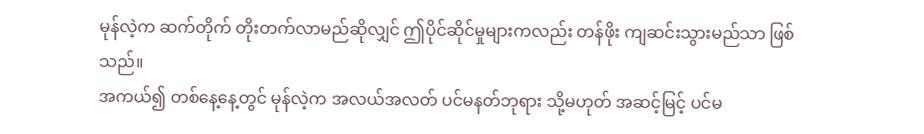မုန်လဲ့က ဆက်တိုက် တိုးတက်လာမည်ဆိုလျှင် ဤပိုင်ဆိုင်မှုများကလည်း တန်ဖိုး ကျဆင်းသွားမည်သာ ဖြစ်သည်။
အကယ်၍ တစ်နေ့နေ့တွင် မုန်လဲ့က အလယ်အလတ် ပင်မနတ်ဘုရား သို့မဟုတ် အဆင့်မြင့် ပင်မ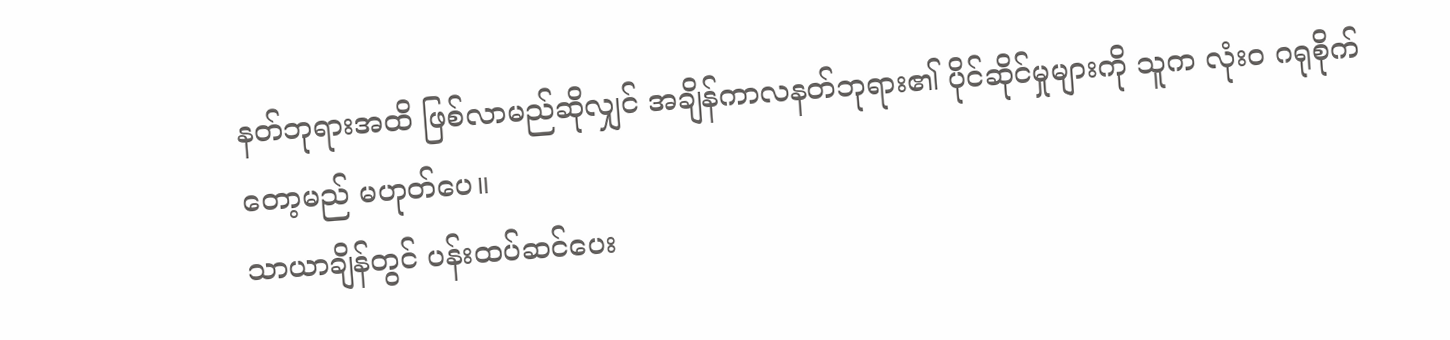နတ်ဘုရားအထိ ဖြစ်လာမည်ဆိုလျှင် အချိန်ကာလနတ်ဘုရား၏ ပိုင်ဆိုင်မှုများကို သူက လုံးဝ ဂရုစိုက်တော့မည် မဟုတ်ပေ။
သာယာချိန်တွင် ပန်းထပ်ဆင်ပေး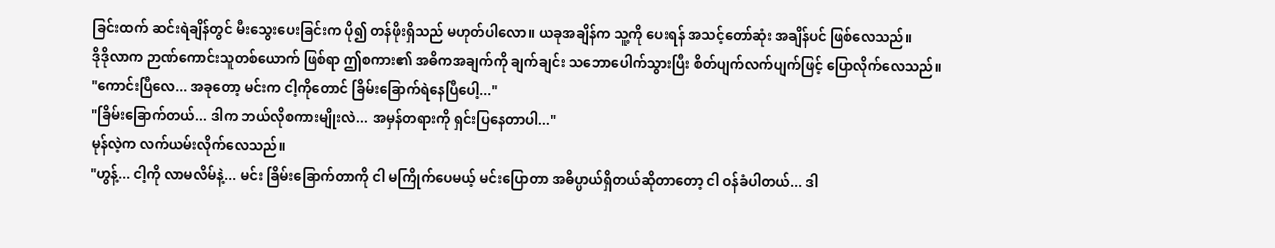ခြင်းထက် ဆင်းရဲချိန်တွင် မီးသွေးပေးခြင်းက ပို၍ တန်ဖိုးရှိသည် မဟုတ်ပါလော။ ယခုအချိန်က သူ့ကို ပေးရန် အသင့်တော်ဆုံး အချိန်ပင် ဖြစ်လေသည်။
ဒိုဒိုလာက ဉာဏ်ကောင်းသူတစ်ယောက် ဖြစ်ရာ ဤစကား၏ အဓိကအချက်ကို ချက်ချင်း သဘောပေါက်သွားပြီး စိတ်ပျက်လက်ပျက်ဖြင့် ပြောလိုက်လေသည်။
"ကောင်းပြီလေ... အခုတော့ မင်းက ငါ့ကိုတောင် ခြိမ်းခြောက်ရဲနေပြီပေါ့..."
"ခြိမ်းခြောက်တယ်... ဒါက ဘယ်လိုစကားမျိုးလဲ... အမှန်တရားကို ရှင်းပြနေတာပါ..."
မုန်လဲ့က လက်ယမ်းလိုက်လေသည်။
"ဟွန့်... ငါ့ကို လာမလိမ်နဲ့... မင်း ခြိမ်းခြောက်တာကို ငါ မကြိုက်ပေမယ့် မင်းပြောတာ အဓိပ္ပာယ်ရှိတယ်ဆိုတာတော့ ငါ ဝန်ခံပါတယ်... ဒါ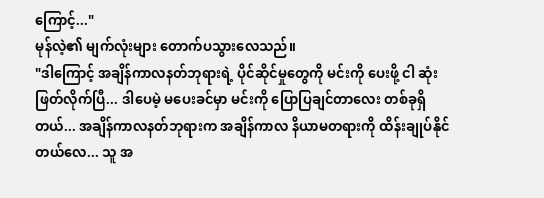ကြောင့်..."
မုန်လဲ့၏ မျက်လုံးများ တောက်ပသွားလေသည်။
"ဒါကြောင့် အချိန်ကာလနတ်ဘုရားရဲ့ ပိုင်ဆိုင်မှုတွေကို မင်းကို ပေးဖို့ ငါ ဆုံးဖြတ်လိုက်ပြီ... ဒါပေမဲ့ မပေးခင်မှာ မင်းကို ပြောပြချင်တာလေး တစ်ခုရှိတယ်... အချိန်ကာလနတ်ဘုရားက အချိန်ကာလ နိယာမတရားကို ထိန်းချုပ်နိုင်တယ်လေ... သူ အ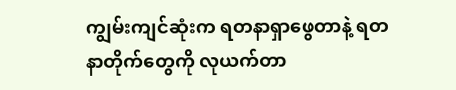ကျွမ်းကျင်ဆုံးက ရတနာရှာဖွေတာနဲ့ ရတနာတိုက်တွေကို လုယက်တာ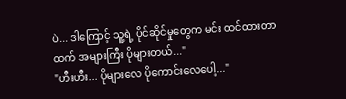ပဲ... ဒါကြောင့် သူ့ရဲ့ ပိုင်ဆိုင်မှုတွေက မင်း ထင်ထားတာထက် အများကြီး ပိုများတယ်..."
"ဟီးဟီး... ပိုများလေ ပိုကောင်းလေပေါ့..."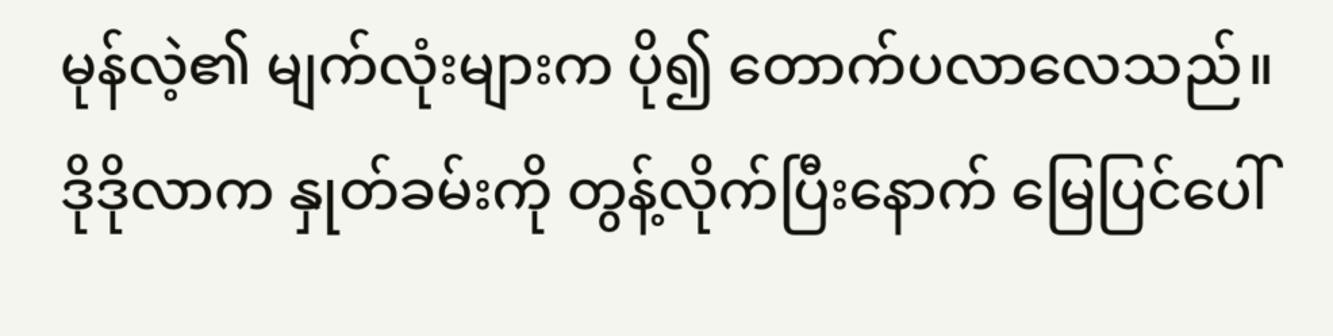မုန်လဲ့၏ မျက်လုံးများက ပို၍ တောက်ပလာလေသည်။
ဒိုဒိုလာက နှုတ်ခမ်းကို တွန့်လိုက်ပြီးနောက် မြေပြင်ပေါ်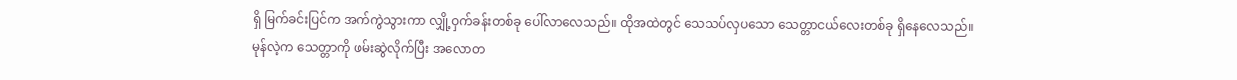ရှိ မြက်ခင်းပြင်က အက်ကွဲသွားကာ လျှို့ဝှက်ခန်းတစ်ခု ပေါ်လာလေသည်။ ထိုအထဲတွင် သေသပ်လှပသော သေတ္တာငယ်လေးတစ်ခု ရှိနေလေသည်။
မုန်လဲ့က သေတ္တာကို ဖမ်းဆွဲလိုက်ပြီး အလောတ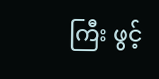ကြီး ဖွင့်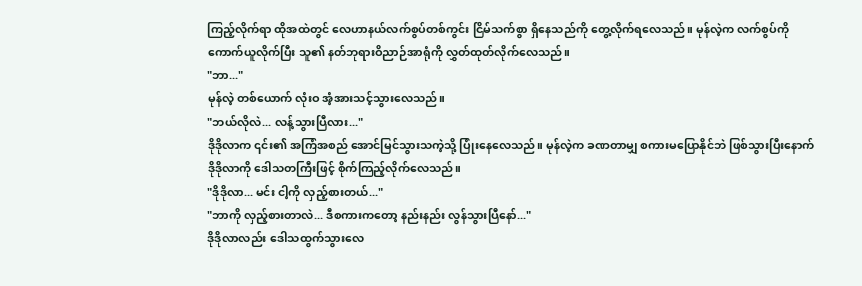ကြည့်လိုက်ရာ ထိုအထဲတွင် လေဟာနယ်လက်စွပ်တစ်ကွင်း ငြိမ်သက်စွာ ရှိနေသည်ကို တွေ့လိုက်ရလေသည်။ မုန်လဲ့က လက်စွပ်ကို ကောက်ယူလိုက်ပြီး သူ၏ နတ်ဘုရားဝိညာဉ်အာရုံကို လွှတ်ထုတ်လိုက်လေသည်။
"ဘာ..."
မုန်လဲ့ တစ်ယောက် လုံးဝ အံ့အားသင့်သွားလေသည်။
"ဘယ်လိုလဲ... လန့်သွားပြီလား..."
ဒိုဒိုလာက ၎င်း၏ အကြံအစည် အောင်မြင်သွားသကဲ့သို့ ပြုံးနေလေသည်။ မုန်လဲ့က ခဏတာမျှ စကားမပြောနိုင်ဘဲ ဖြစ်သွားပြီးနောက် ဒိုဒိုလာကို ဒေါသတကြီးဖြင့် စိုက်ကြည့်လိုက်လေသည်။
"ဒိုဒိုလာ... မင်း ငါ့ကို လှည့်စားတယ်..."
"ဘာကို လှည့်စားတာလဲ... ဒီစကားကတော့ နည်းနည်း လွန်သွားပြီနော်..."
ဒိုဒိုလာလည်း ဒေါသထွက်သွားလေ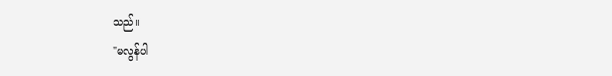သည်။
"မလွန်ပါ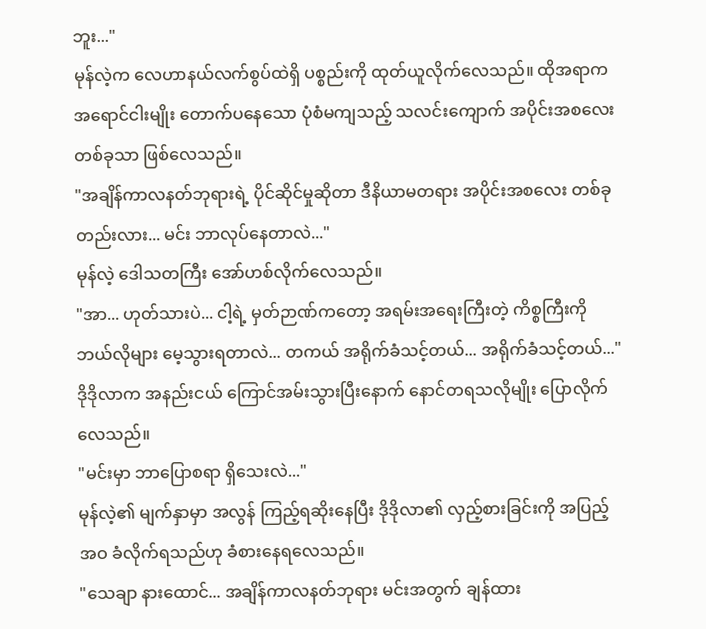ဘူး..."
မုန်လဲ့က လေဟာနယ်လက်စွပ်ထဲရှိ ပစ္စည်းကို ထုတ်ယူလိုက်လေသည်။ ထိုအရာက အရောင်ငါးမျိုး တောက်ပနေသော ပုံစံမကျသည့် သလင်းကျောက် အပိုင်းအစလေး တစ်ခုသာ ဖြစ်လေသည်။
"အချိန်ကာလနတ်ဘုရားရဲ့ ပိုင်ဆိုင်မှုဆိုတာ ဒီနိယာမတရား အပိုင်းအစလေး တစ်ခုတည်းလား... မင်း ဘာလုပ်နေတာလဲ..."
မုန်လဲ့ ဒေါသတကြီး အော်ဟစ်လိုက်လေသည်။
"အာ... ဟုတ်သားပဲ... ငါ့ရဲ့ မှတ်ဉာဏ်ကတော့ အရမ်းအရေးကြီးတဲ့ ကိစ္စကြီးကို ဘယ်လိုများ မေ့သွားရတာလဲ... တကယ် အရိုက်ခံသင့်တယ်... အရိုက်ခံသင့်တယ်..."
ဒိုဒိုလာက အနည်းငယ် ကြောင်အမ်းသွားပြီးနောက် နောင်တရသလိုမျိုး ပြောလိုက်လေသည်။
"မင်းမှာ ဘာပြောစရာ ရှိသေးလဲ..."
မုန်လဲ့၏ မျက်နှာမှာ အလွန် ကြည့်ရဆိုးနေပြီး ဒိုဒိုလာ၏ လှည့်စားခြင်းကို အပြည့်အဝ ခံလိုက်ရသည်ဟု ခံစားနေရလေသည်။
"သေချာ နားထောင်... အချိန်ကာလနတ်ဘုရား မင်းအတွက် ချန်ထား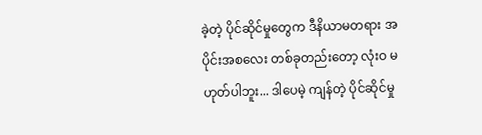ခဲ့တဲ့ ပိုင်ဆိုင်မှုတွေက ဒီနိယာမတရား အပိုင်းအစလေး တစ်ခုတည်းတော့ လုံးဝ မဟုတ်ပါဘူး... ဒါပေမဲ့ ကျန်တဲ့ ပိုင်ဆိုင်မှု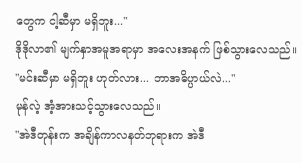တွေက ငါ့ဆီမှာ မရှိဘူး..."
ဒိုဒိုလာ၏ မျက်နှာအမူအရာမှာ အလေးအနက် ဖြစ်သွားလေသည်။
"မင်းဆီမှာ မရှိဘူး ဟုတ်လား... ဘာအဓိပ္ပာယ်လဲ..."
မုန်လဲ့ အံ့အားသင့်သွားလေသည်။
"အဲဒီတုန်းက အချိန်ကာလနတ်ဘုရားက အဲဒီ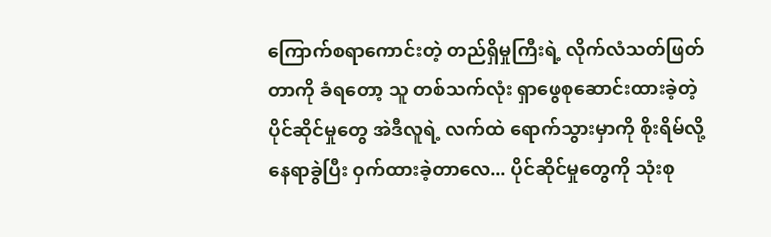ကြောက်စရာကောင်းတဲ့ တည်ရှိမှုကြီးရဲ့ လိုက်လံသတ်ဖြတ်တာကို ခံရတော့ သူ တစ်သက်လုံး ရှာဖွေစုဆောင်းထားခဲ့တဲ့ ပိုင်ဆိုင်မှုတွေ အဲဒီလူရဲ့ လက်ထဲ ရောက်သွားမှာကို စိုးရိမ်လို့ နေရာခွဲပြီး ဝှက်ထားခဲ့တာလေ... ပိုင်ဆိုင်မှုတွေကို သုံးစု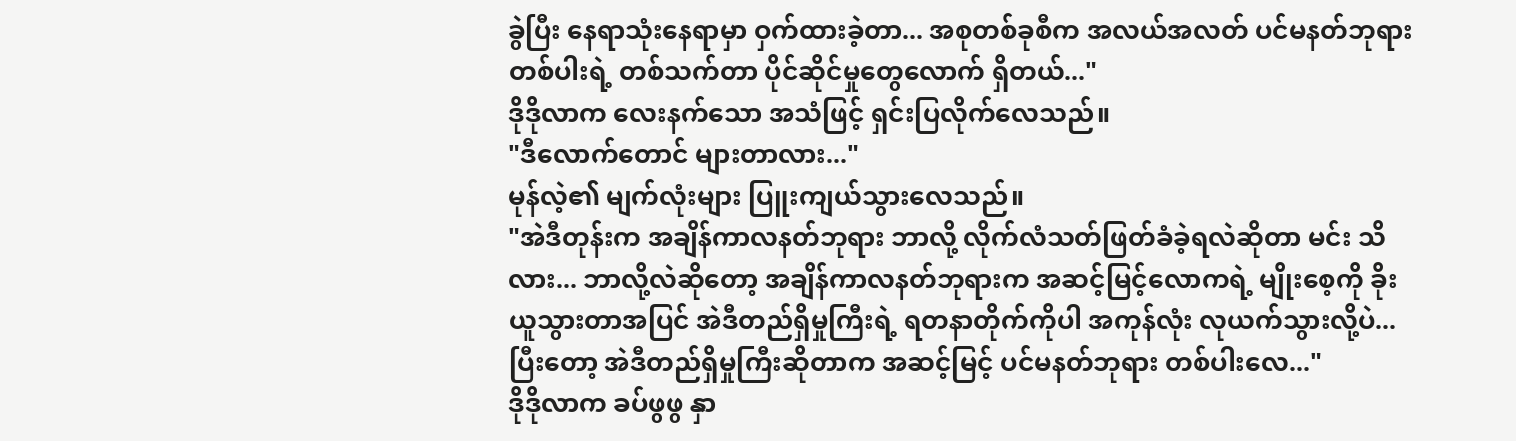ခွဲပြီး နေရာသုံးနေရာမှာ ဝှက်ထားခဲ့တာ... အစုတစ်ခုစီက အလယ်အလတ် ပင်မနတ်ဘုရား တစ်ပါးရဲ့ တစ်သက်တာ ပိုင်ဆိုင်မှုတွေလောက် ရှိတယ်..."
ဒိုဒိုလာက လေးနက်သော အသံဖြင့် ရှင်းပြလိုက်လေသည်။
"ဒီလောက်တောင် များတာလား..."
မုန်လဲ့၏ မျက်လုံးများ ပြူးကျယ်သွားလေသည်။
"အဲဒီတုန်းက အချိန်ကာလနတ်ဘုရား ဘာလို့ လိုက်လံသတ်ဖြတ်ခံခဲ့ရလဲဆိုတာ မင်း သိလား... ဘာလို့လဲဆိုတော့ အချိန်ကာလနတ်ဘုရားက အဆင့်မြင့်လောကရဲ့ မျိုးစေ့ကို ခိုးယူသွားတာအပြင် အဲဒီတည်ရှိမှုကြီးရဲ့ ရတနာတိုက်ကိုပါ အကုန်လုံး လုယက်သွားလို့ပဲ... ပြီးတော့ အဲဒီတည်ရှိမှုကြီးဆိုတာက အဆင့်မြင့် ပင်မနတ်ဘုရား တစ်ပါးလေ..."
ဒိုဒိုလာက ခပ်ဖွဖွ နှာ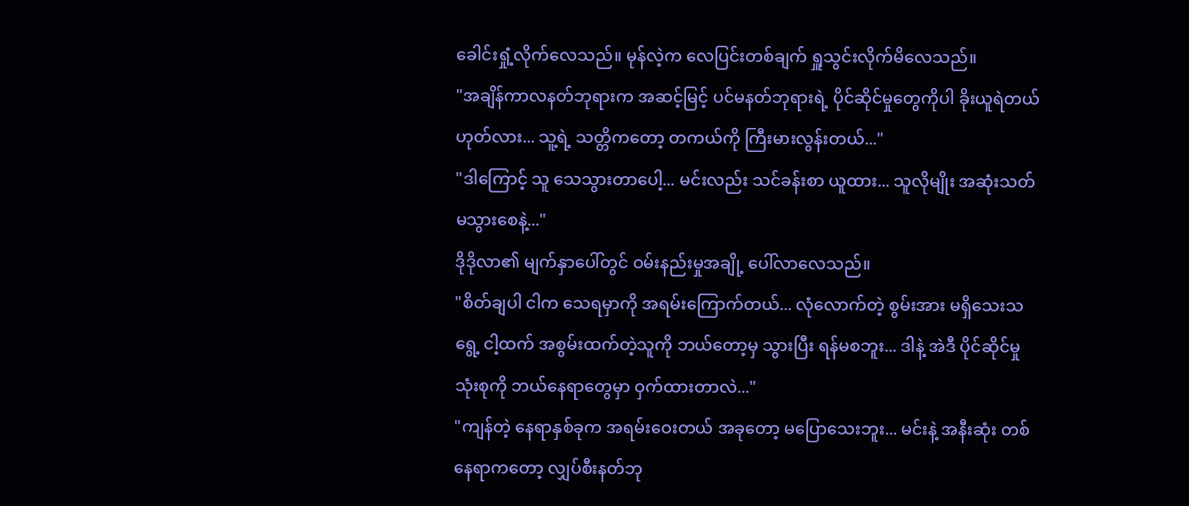ခေါင်းရှုံ့လိုက်လေသည်။ မုန်လဲ့က လေပြင်းတစ်ချက် ရှူသွင်းလိုက်မိလေသည်။
"အချိန်ကာလနတ်ဘုရားက အဆင့်မြင့် ပင်မနတ်ဘုရားရဲ့ ပိုင်ဆိုင်မှုတွေကိုပါ ခိုးယူရဲတယ် ဟုတ်လား... သူ့ရဲ့ သတ္တိကတော့ တကယ်ကို ကြီးမားလွန်းတယ်..."
"ဒါကြောင့် သူ သေသွားတာပေါ့... မင်းလည်း သင်ခန်းစာ ယူထား... သူလိုမျိုး အဆုံးသတ် မသွားစေနဲ့..."
ဒိုဒိုလာ၏ မျက်နှာပေါ်တွင် ဝမ်းနည်းမှုအချို့ ပေါ်လာလေသည်။
"စိတ်ချပါ ငါက သေရမှာကို အရမ်းကြောက်တယ်... လုံလောက်တဲ့ စွမ်းအား မရှိသေးသရွေ့ ငါ့ထက် အစွမ်းထက်တဲ့သူကို ဘယ်တော့မှ သွားပြီး ရန်မစဘူး... ဒါနဲ့ အဲဒီ ပိုင်ဆိုင်မှု သုံးစုကို ဘယ်နေရာတွေမှာ ဝှက်ထားတာလဲ..."
"ကျန်တဲ့ နေရာနှစ်ခုက အရမ်းဝေးတယ် အခုတော့ မပြောသေးဘူး... မင်းနဲ့ အနီးဆုံး တစ်နေရာကတော့ လျှပ်စီးနတ်ဘု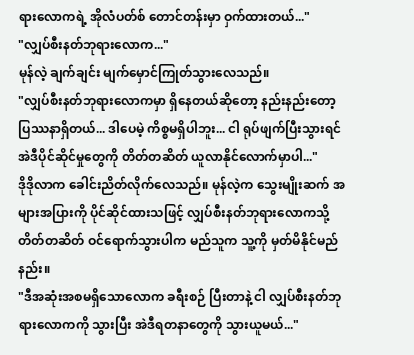ရားလောကရဲ့ အိုလံပတ်စ် တောင်တန်းမှာ ဝှက်ထားတယ်..."
"လျှပ်စီးနတ်ဘုရားလောက..."
မုန်လဲ့ ချက်ချင်း မျက်မှောင်ကြုတ်သွားလေသည်။
"လျှပ်စီးနတ်ဘုရားလောကမှာ ရှိနေတယ်ဆိုတော့ နည်းနည်းတော့ ပြဿနာရှိတယ်... ဒါပေမဲ့ ကိစ္စမရှိပါဘူး... ငါ ရုပ်ဖျက်ပြီးသွားရင် အဲဒီပိုင်ဆိုင်မှုတွေကို တိတ်တဆိတ် ယူလာနိုင်လောက်မှာပါ..."
ဒိုဒိုလာက ခေါင်းညိတ်လိုက်လေသည်။ မုန်လဲ့က သွေးမျိုးဆက် အများအပြားကို ပိုင်ဆိုင်ထားသဖြင့် လျှပ်စီးနတ်ဘုရားလောကသို့ တိတ်တဆိတ် ဝင်ရောက်သွားပါက မည်သူက သူ့ကို မှတ်မိနိုင်မည်နည်း။
"ဒီအဆုံးအစမရှိသောလောက ခရီးစဉ် ပြီးတာနဲ့ ငါ လျှပ်စီးနတ်ဘုရားလောကကို သွားပြီး အဲဒီရတနာတွေကို သွားယူမယ်..."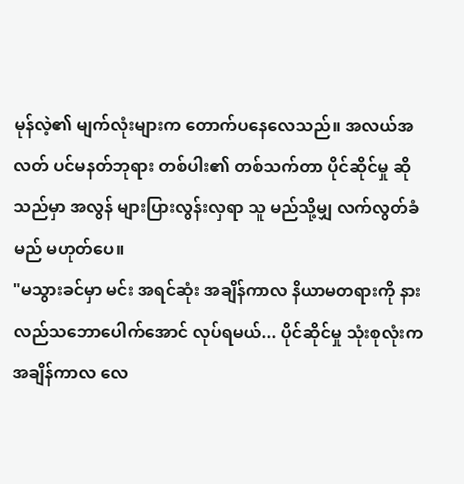မုန်လဲ့၏ မျက်လုံးများက တောက်ပနေလေသည်။ အလယ်အလတ် ပင်မနတ်ဘုရား တစ်ပါး၏ တစ်သက်တာ ပိုင်ဆိုင်မှု ဆိုသည်မှာ အလွန် များပြားလွန်းလှရာ သူ မည်သို့မျှ လက်လွတ်ခံမည် မဟုတ်ပေ။
"မသွားခင်မှာ မင်း အရင်ဆုံး အချိန်ကာလ နိယာမတရားကို နားလည်သဘောပေါက်အောင် လုပ်ရမယ်... ပိုင်ဆိုင်မှု သုံးစုလုံးက အချိန်ကာလ လေ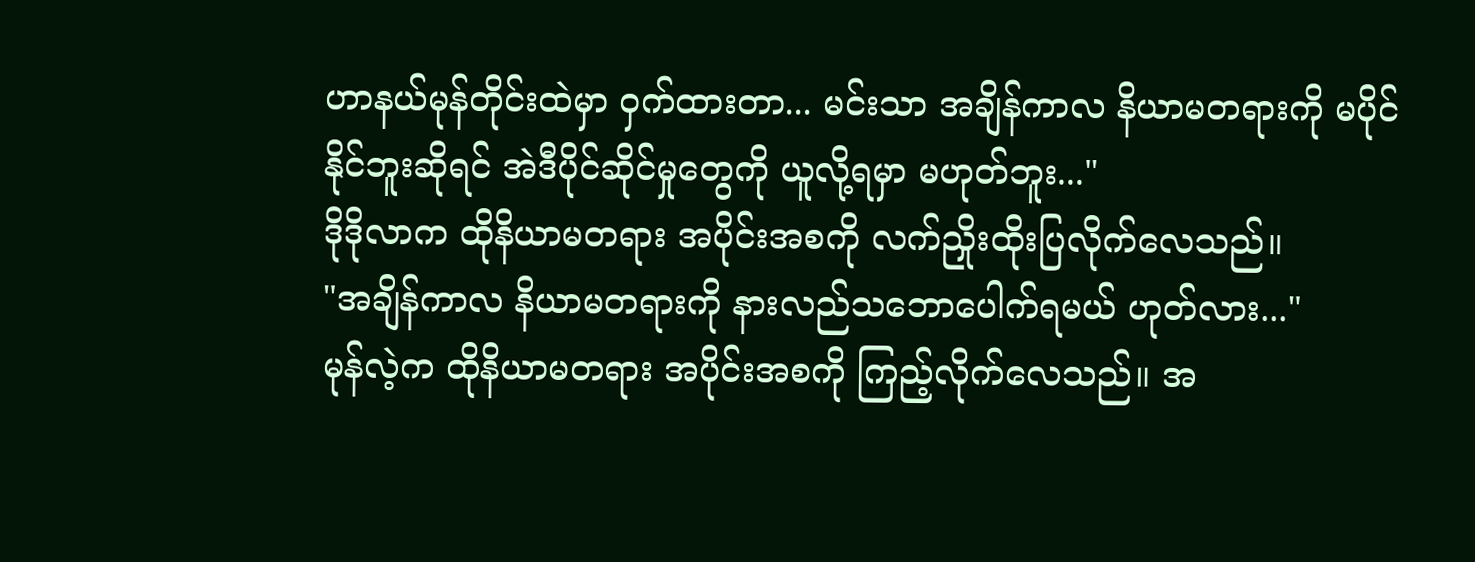ဟာနယ်မုန်တိုင်းထဲမှာ ဝှက်ထားတာ... မင်းသာ အချိန်ကာလ နိယာမတရားကို မပိုင်နိုင်ဘူးဆိုရင် အဲဒီပိုင်ဆိုင်မှုတွေကို ယူလို့ရမှာ မဟုတ်ဘူး..."
ဒိုဒိုလာက ထိုနိယာမတရား အပိုင်းအစကို လက်ညှိုးထိုးပြလိုက်လေသည်။
"အချိန်ကာလ နိယာမတရားကို နားလည်သဘောပေါက်ရမယ် ဟုတ်လား..."
မုန်လဲ့က ထိုနိယာမတရား အပိုင်းအစကို ကြည့်လိုက်လေသည်။ အ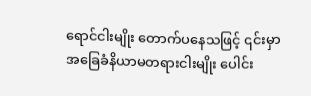ရောင်ငါးမျိုး တောက်ပနေသဖြင့် ၎င်းမှာ အခြေခံနိယာမတရားငါးမျိုး ပေါင်း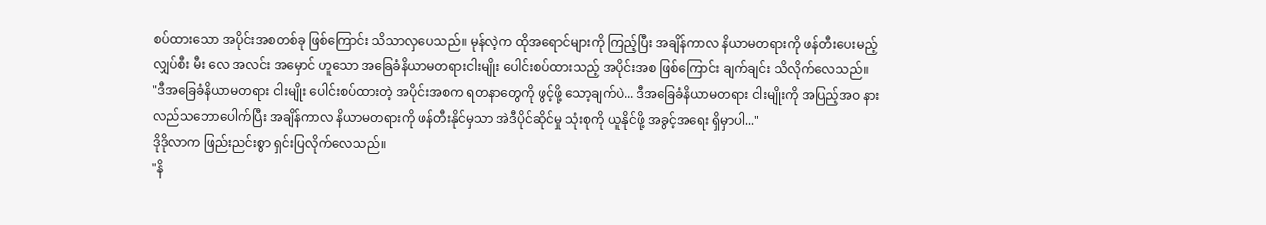စပ်ထားသော အပိုင်းအစတစ်ခု ဖြစ်ကြောင်း သိသာလှပေသည်။ မုန်လဲ့က ထိုအရောင်များကို ကြည့်ပြီး အချိန်ကာလ နိယာမတရားကို ဖန်တီးပေးမည့် လျှပ်စီး မီး လေ အလင်း အမှောင် ဟူသော အခြေခံနိယာမတရားငါးမျိုး ပေါင်းစပ်ထားသည့် အပိုင်းအစ ဖြစ်ကြောင်း ချက်ချင်း သိလိုက်လေသည်။
"ဒီအခြေခံနိယာမတရား ငါးမျိုး ပေါင်းစပ်ထားတဲ့ အပိုင်းအစက ရတနာတွေကို ဖွင့်ဖို့ သော့ချက်ပဲ... ဒီအခြေခံနိယာမတရား ငါးမျိုးကို အပြည့်အဝ နားလည်သဘောပေါက်ပြီး အချိန်ကာလ နိယာမတရားကို ဖန်တီးနိုင်မှသာ အဲဒီပိုင်ဆိုင်မှု သုံးစုကို ယူနိုင်ဖို့ အခွင့်အရေး ရှိမှာပါ..."
ဒိုဒိုလာက ဖြည်းညင်းစွာ ရှင်းပြလိုက်လေသည်။
"နိ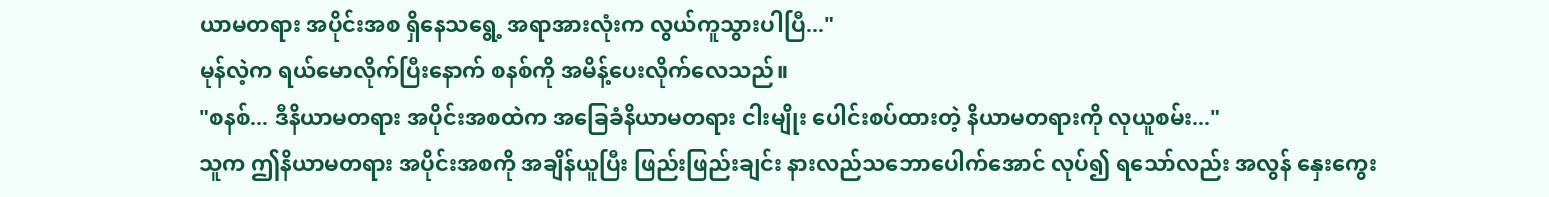ယာမတရား အပိုင်းအစ ရှိနေသရွေ့ အရာအားလုံးက လွယ်ကူသွားပါပြီ..."
မုန်လဲ့က ရယ်မောလိုက်ပြီးနောက် စနစ်ကို အမိန့်ပေးလိုက်လေသည်။
"စနစ်... ဒီနိယာမတရား အပိုင်းအစထဲက အခြေခံနိယာမတရား ငါးမျိုး ပေါင်းစပ်ထားတဲ့ နိယာမတရားကို လုယူစမ်း..."
သူက ဤနိယာမတရား အပိုင်းအစကို အချိန်ယူပြီး ဖြည်းဖြည်းချင်း နားလည်သဘောပေါက်အောင် လုပ်၍ ရသော်လည်း အလွန် နှေးကွေး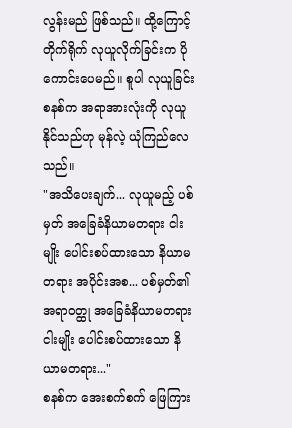လွန်းမည် ဖြစ်သည်။ ထို့ကြောင့် တိုက်ရိုက် လုယူလိုက်ခြင်းက ပိုကောင်းပေမည်။ စူပါ လုယူခြင်း စနစ်က အရာအားလုံးကို လုယူနိုင်သည်ဟု မုန်လဲ့ ယုံကြည်လေသည်။
"အသိပေးချက်... လုယူမည့် ပစ်မှတ် အခြေခံနိယာမတရား ငါးမျိုး ပေါင်းစပ်ထားသော နိယာမတရား အပိုင်းအစ... ပစ်မှတ်၏ အရာဝတ္ထု အခြေခံနိယာမတရား ငါးမျိုး ပေါင်းစပ်ထားသော နိယာမတရား..."
စနစ်က အေးစက်စက် ဖြေကြား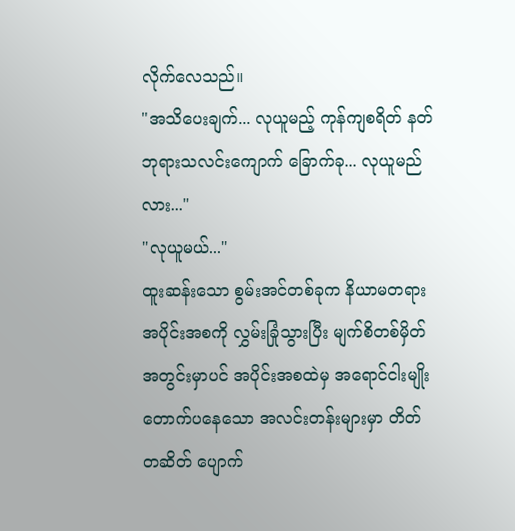လိုက်လေသည်။
"အသိပေးချက်... လုယူမည့် ကုန်ကျစရိတ် နတ်ဘုရားသလင်းကျောက် ခြောက်ခု... လုယူမည်လား..."
"လုယူမယ်..."
ထူးဆန်းသော စွမ်းအင်တစ်ခုက နိယာမတရား အပိုင်းအစကို လွှမ်းခြုံသွားပြီး မျက်စိတစ်မှိတ်အတွင်းမှာပင် အပိုင်းအစထဲမှ အရောင်ငါးမျိုး တောက်ပနေသော အလင်းတန်းများမှာ တိတ်တဆိတ် ပျောက်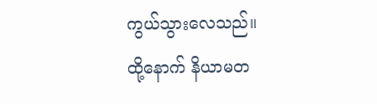ကွယ်သွားလေသည်။
ထို့နောက် နိယာမတ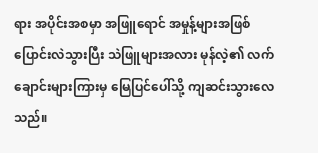ရား အပိုင်းအစမှာ အဖြူရောင် အမှုန့်များအဖြစ် ပြောင်းလဲသွားပြီး သဲဖြူများအလား မုန်လဲ့၏ လက်ချောင်းများကြားမှ မြေပြင်ပေါ်သို့ ကျဆင်းသွားလေသည်။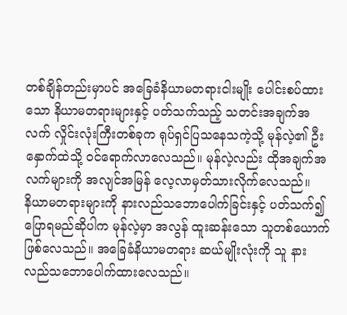တစ်ချိန်တည်းမှာပင် အခြေခံနိယာမတရားငါးမျိုး ပေါင်းစပ်ထားသော နိယာမတရားများနှင့် ပတ်သက်သည့် သတင်းအချက်အလက် လှိုင်းလုံးကြီးတစ်ခုက ရုပ်ရှင်ပြသနေသကဲ့သို့ မုန်လဲ့၏ ဦးနှောက်ထဲသို့ ဝင်ရောက်လာလေသည်။ မုန်လဲ့လည်း ထိုအချက်အလက်များကို အလျင်အမြန် လေ့လာမှတ်သားလိုက်လေသည်။
နိယာမတရားများကို နားလည်သဘောပေါက်ခြင်းနှင့် ပတ်သက်၍ ပြောရမည်ဆိုပါက မုန်လဲ့မှာ အလွန် ထူးဆန်းသော သူတစ်ယောက် ဖြစ်လေသည်။ အခြေခံနိယာမတရား ဆယ်မျိုးလုံးကို သူ နားလည်သဘောပေါက်ထားလေသည်။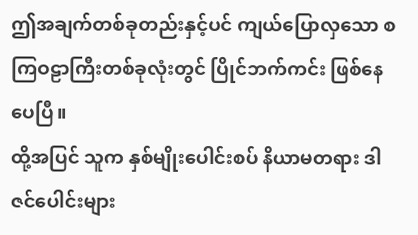ဤအချက်တစ်ခုတည်းနှင့်ပင် ကျယ်ပြောလှသော စကြဝဠာကြီးတစ်ခုလုံးတွင် ပြိုင်ဘက်ကင်း ဖြစ်နေပေပြီ။
ထို့အပြင် သူက နှစ်မျိုးပေါင်းစပ် နိယာမတရား ဒါဇင်ပေါင်းများ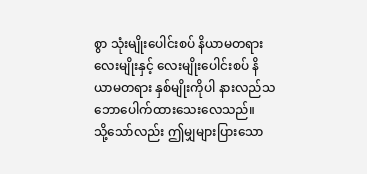စွာ သုံးမျိုးပေါင်းစပ် နိယာမတရား လေးမျိုးနှင့် လေးမျိုးပေါင်းစပ် နိယာမတရား နှစ်မျိုးကိုပါ နားလည်သဘောပေါက်ထားသေးလေသည်။
သို့သော်လည်း ဤမျှများပြားသော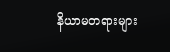နိယာမတရားများ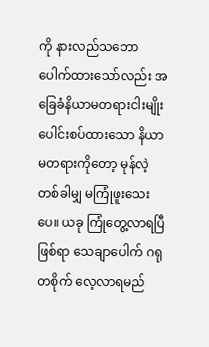ကို နားလည်သဘောပေါက်ထားသော်လည်း အခြေခံနိယာမတရားငါးမျိုး ပေါင်းစပ်ထားသော နိယာမတရားကိုတော့ မုန်လဲ့ တစ်ခါမျှ မကြုံဖူးသေးပေ။ ယခု ကြုံတွေ့လာရပြီဖြစ်ရာ သေချာပေါက် ဂရုတစိုက် လေ့လာရမည်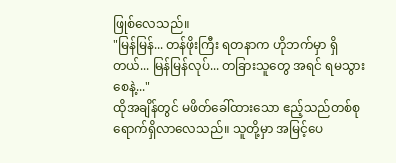ဖြုစ်လေသည်။
"မြန်မြန်... တန်ဖိုးကြီး ရတနာက ဟိုဘက်မှာ ရှိတယ်... မြန်မြန်လုပ်... တခြားသူတွေ အရင် ရမသွားစေနဲ့..."
ထိုအချိန်တွင် မဖိတ်ခေါ်ထားသော ဧည့်သည်တစ်စု ရောက်ရှိလာလေသည်။ သူတို့မှာ အမြင့်ပေ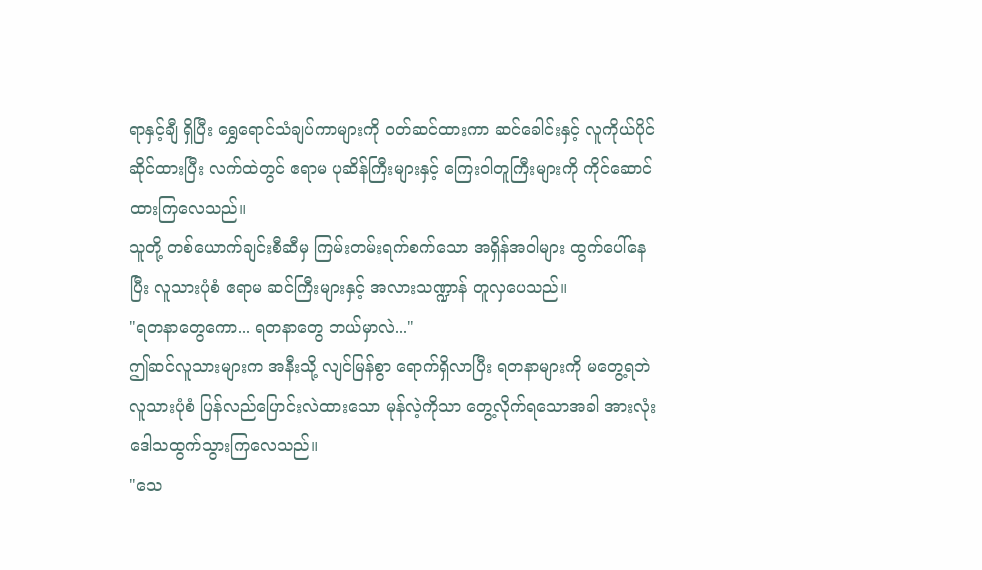ရာနှင့်ချီ ရှိပြီး ရွှေရောင်သံချပ်ကာများကို ဝတ်ဆင်ထားကာ ဆင်ခေါင်းနှင့် လူကိုယ်ပိုင်ဆိုင်ထားပြီး လက်ထဲတွင် ဧရာမ ပုဆိန်ကြီးများနှင့် ကြေးဝါတူကြီးများကို ကိုင်ဆောင်ထားကြလေသည်။
သူတို့ တစ်ယောက်ချင်းစီဆီမှ ကြမ်းတမ်းရက်စက်သော အရှိန်အဝါများ ထွက်ပေါ်နေပြီး လူသားပုံစံ ဧရာမ ဆင်ကြီးများနှင့် အလားသဏ္ဍာန် တူလှပေသည်။
"ရတနာတွေကော... ရတနာတွေ ဘယ်မှာလဲ..."
ဤဆင်လူသားများက အနီးသို့ လျင်မြန်စွာ ရောက်ရှိလာပြီး ရတနာများကို မတွေ့ရဘဲ လူသားပုံစံ ပြန်လည်ပြောင်းလဲထားသော မုန်လဲ့ကိုသာ တွေ့လိုက်ရသောအခါ အားလုံး ဒေါသထွက်သွားကြလေသည်။
"သေ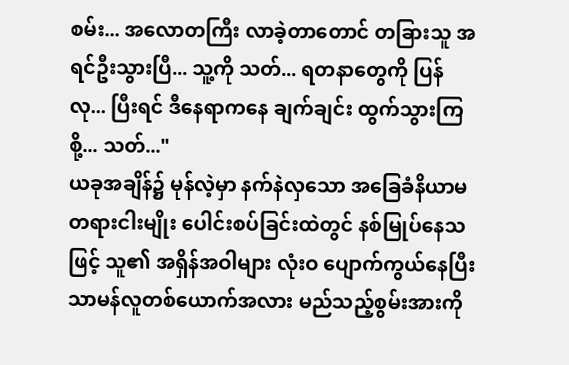စမ်း... အလောတကြီး လာခဲ့တာတောင် တခြားသူ အရင်ဦးသွားပြီ... သူ့ကို သတ်... ရတနာတွေကို ပြန်လု... ပြီးရင် ဒီနေရာကနေ ချက်ချင်း ထွက်သွားကြစို့... သတ်..."
ယခုအချိန်၌ မုန်လဲ့မှာ နက်နဲလှသော အခြေခံနိယာမတရားငါးမျိုး ပေါင်းစပ်ခြင်းထဲတွင် နစ်မြုပ်နေသဖြင့် သူ၏ အရှိန်အဝါများ လုံးဝ ပျောက်ကွယ်နေပြီး သာမန်လူတစ်ယောက်အလား မည်သည့်စွမ်းအားကို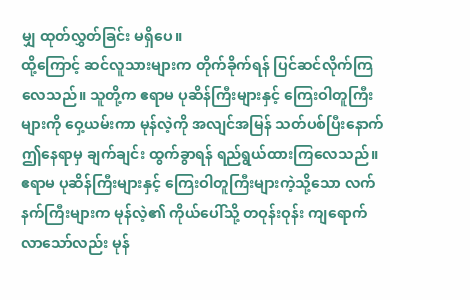မျှ ထုတ်လွှတ်ခြင်း မရှိပေ။
ထို့ကြောင့် ဆင်လူသားများက တိုက်ခိုက်ရန် ပြင်ဆင်လိုက်ကြလေသည်။ သူတို့က ဧရာမ ပုဆိန်ကြီးများနှင့် ကြေးဝါတူကြီးများကို ဝှေ့ယမ်းကာ မုန်လဲ့ကို အလျင်အမြန် သတ်ပစ်ပြီးနောက် ဤနေရာမှ ချက်ချင်း ထွက်ခွာရန် ရည်ရွယ်ထားကြလေသည်။
ဧရာမ ပုဆိန်ကြီးများနှင့် ကြေးဝါတူကြီးများကဲ့သို့သော လက်နက်ကြီးများက မုန်လဲ့၏ ကိုယ်ပေါ်သို့ တဝုန်းဝုန်း ကျရောက်လာသော်လည်း မုန်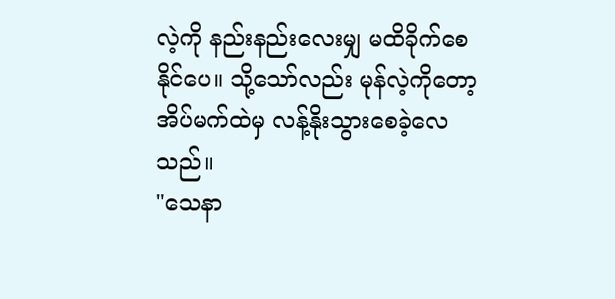လဲ့ကို နည်းနည်းလေးမျှ မထိခိုက်စေနိုင်ပေ။ သို့သော်လည်း မုန်လဲ့ကိုတော့ အိပ်မက်ထဲမှ လန့်နိုးသွားစေခဲ့လေသည်။
"သေနာ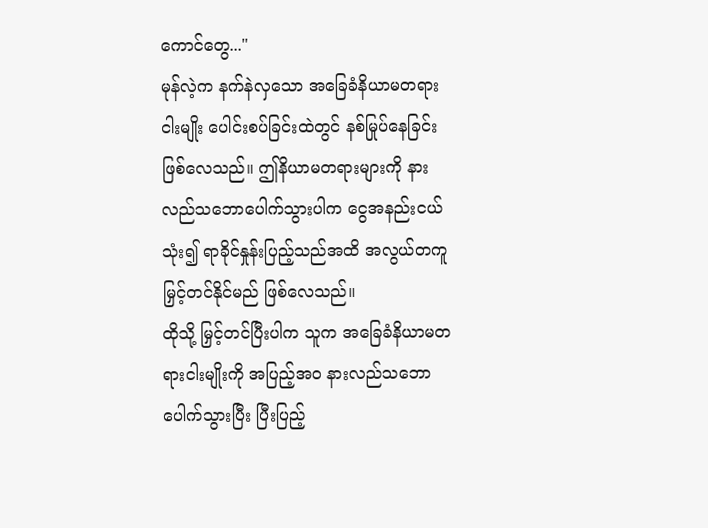ကောင်တွေ..."
မုန်လဲ့က နက်နဲလှသော အခြေခံနိယာမတရားငါးမျိုး ပေါင်းစပ်ခြင်းထဲတွင် နစ်မြုပ်နေခြင်း ဖြစ်လေသည်။ ဤနိယာမတရားများကို နားလည်သဘောပေါက်သွားပါက ငွေအနည်းငယ် သုံး၍ ရာခိုင်နှုန်းပြည့်သည်အထိ အလွယ်တကူ မြှင့်တင်နိုင်မည် ဖြစ်လေသည်။
ထိုသို့ မြှင့်တင်ပြီးပါက သူက အခြေခံနိယာမတရားငါးမျိုးကို အပြည့်အဝ နားလည်သဘောပေါက်သွားပြီး ပြီးပြည့်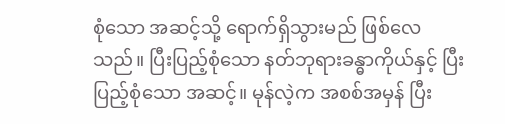စုံသော အဆင့်သို့ ရောက်ရှိသွားမည် ဖြစ်လေသည်။ ပြီးပြည့်စုံသော နတ်ဘုရားခန္ဓာကိုယ်နှင့် ပြီးပြည့်စုံသော အဆင့်။ မုန်လဲ့က အစစ်အမှန် ပြီး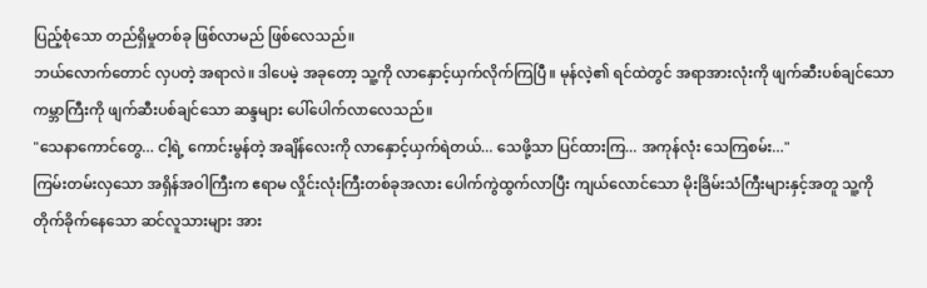ပြည့်စုံသော တည်ရှိမှုတစ်ခု ဖြစ်လာမည် ဖြစ်လေသည်။
ဘယ်လောက်တောင် လှပတဲ့ အရာလဲ။ ဒါပေမဲ့ အခုတော့ သူ့ကို လာနှောင့်ယှက်လိုက်ကြပြီ။ မုန်လဲ့၏ ရင်ထဲတွင် အရာအားလုံးကို ဖျက်ဆီးပစ်ချင်သော ကမ္ဘာကြီးကို ဖျက်ဆီးပစ်ချင်သော ဆန္ဒများ ပေါ်ပေါက်လာလေသည်။
"သေနာကောင်တွေ... ငါ့ရဲ့ ကောင်းမွန်တဲ့ အချိန်လေးကို လာနှောင့်ယှက်ရဲတယ်... သေဖို့သာ ပြင်ထားကြ... အကုန်လုံး သေကြစမ်း..."
ကြမ်းတမ်းလှသော အရှိန်အဝါကြီးက ဧရာမ လှိုင်းလုံးကြီးတစ်ခုအလား ပေါက်ကွဲထွက်လာပြီး ကျယ်လောင်သော မိုးခြိမ်းသံကြီးများနှင့်အတူ သူ့ကို တိုက်ခိုက်နေသော ဆင်လူသားများ အား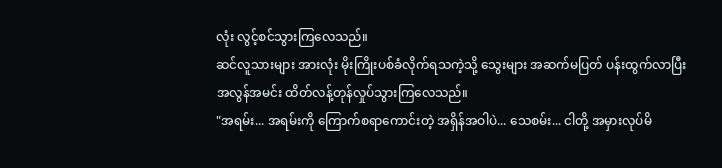လုံး လွင့်စင်သွားကြလေသည်။
ဆင်လူသားများ အားလုံး မိုးကြိုးပစ်ခံလိုက်ရသကဲ့သို့ သွေးများ အဆက်မပြတ် ပန်းထွက်လာပြီး အလွန်အမင်း ထိတ်လန့်တုန်လှုပ်သွားကြလေသည်။
"အရမ်း... အရမ်းကို ကြောက်စရာကောင်းတဲ့ အရှိန်အဝါပဲ... သေစမ်း... ငါတို့ အမှားလုပ်မိ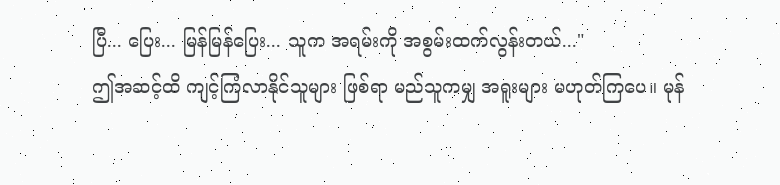ပြီ... ပြေး... မြန်မြန်ပြေး... သူက အရမ်းကို အစွမ်းထက်လွန်းတယ်..."
ဤအဆင့်ထိ ကျင့်ကြံလာနိုင်သူများ ဖြစ်ရာ မည်သူကမျှ အရူးများ မဟုတ်ကြပေ။ မုန်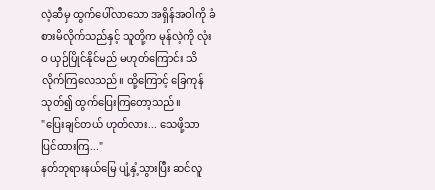လဲ့ဆီမှ ထွက်ပေါ်လာသော အရှိန်အဝါကို ခံစားမိလိုက်သည်နှင့် သူတို့က မုန်လဲ့ကို လုံးဝ ယှဉ်ပြိုင်နိုင်မည် မဟုတ်ကြောင်း သိလိုက်ကြလေသည်။ ထို့ကြောင့် ခြေကုန်သုတ်၍ ထွက်ပြေးကြတော့သည်။
"ပြေးချင်တယ် ဟုတ်လား... သေဖို့သာ ပြင်ထားကြ..."
နတ်ဘုရားနယ်မြေ ပျံ့နှံ့သွားပြီး ဆင်လူ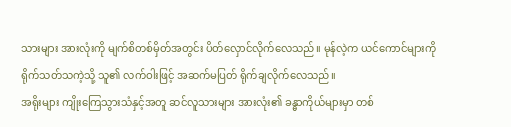သားများ အားလုံးကို မျက်စိတစ်မှိတ်အတွင်း ပိတ်လှောင်လိုက်လေသည်။ မုန်လဲ့က ယင်ကောင်များကို ရိုက်သတ်သကဲ့သို့ သူ၏ လက်ဝါးဖြင့် အဆက်မပြတ် ရိုက်ချလိုက်လေသည်။
အရိုးများ ကျိုးကြေသွားသံနှင့်အတူ ဆင်လူသားများ အားလုံး၏ ခန္ဓာကိုယ်များမှာ တစ်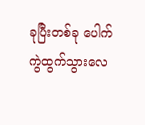ခုပြီးတစ်ခု ပေါက်ကွဲထွက်သွားလေ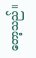တော့သည်။